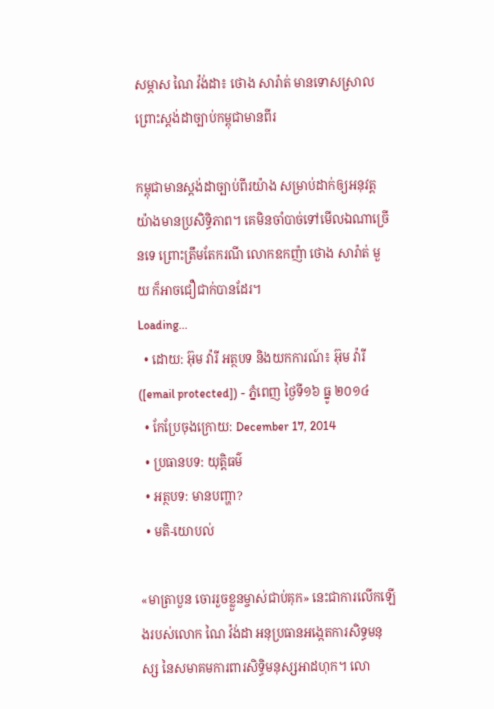សម្ភាស ណៃ វ៉ង់ដា៖ ថោង សារ៉ាត់ មានទោសស្រាល ព្រោះស្តង់ដាច្បាប់កម្ពុជាមានពីរ

កម្ពុជាមានស្តង់ដាច្បាប់ពីរយ៉ាង សម្រាប់ដាក់ឲ្យអនុវត្ត យ៉ាងមានប្រសិទ្ធិភាព។ គេមិនចាំបាច់ទៅមើលឯណាច្រើនទេ ព្រោះត្រឹមតែករណី លោកឧកញ៉ា ថោង សារ៉ាត់ មួយ ក៏អាចជឿជាក់បានដែរ។
Loading...
  • ដោយ: អ៊ុម វ៉ារី អត្ថបទ និងយកការណ៍៖ អ៊ុម វ៉ារី ([email protected]) - ភ្នំពេញ ថ្ងៃទី១៦ ធ្នូ ២០១៤
  • កែប្រែចុងក្រោយ: December 17, 2014
  • ប្រធានបទ: យុត្តិធម៌
  • អត្ថបទ: មានបញ្ហា?
  • មតិ-យោបល់

«មាត្រាបួន ចោររួចខ្លួនម្ចាស់ជាប់គុក» នេះជាការលើកឡើងរបស់លោក ណៃ វ៉ង់ដា អនុប្រធានអង្កេតការសិទ្ធមនុស្ស នៃសមាគមការពារសិទ្ធិមនុស្សអាដហុក។ លោ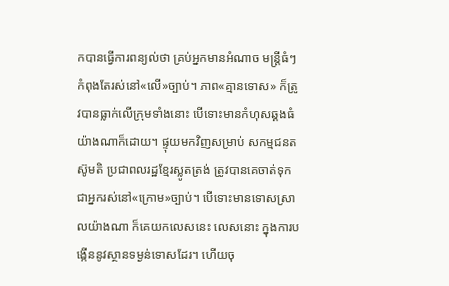កបានធ្វើការពន្យល់ថា គ្រប់អ្នកមានអំណាច មន្រ្តីធំៗ កំពុងតែរស់នៅ«លើ»ច្បាប់។ ភាព«គ្មានទោស» ក៏ត្រូវបានធ្លាក់លើក្រុមទាំងនោះ បើទោះមានកំហុសឆ្គងធំ យ៉ាងណាក៏ដោយ។ ផ្ទុយមកវិញសម្រាប់ សកម្មជនតស៊ូមតិ ប្រជាពលរដ្ឋខ្មែរស្លូតត្រង់ ត្រូវបានគេចាត់ទុក ជាអ្នករស់នៅ«ក្រោម»ច្បាប់។ បើទោះមានទោសស្រាលយ៉ាងណា ក៏គេយកលេសនេះ លេសនោះ ក្នុងការបង្កើននូវស្ថានទម្ងន់ទោសដែរ។ ហើយចុ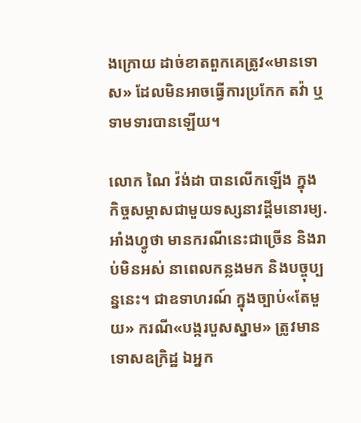ងក្រោយ ដាច់ខាតពួកគេត្រូវ«មានទោស» ដែលមិនអាចធ្វើការប្រកែក តវ៉ា ឬទាមទារបានឡើយ។

លោក ណៃ វ៉ង់ដា បានលើកឡើង ក្នុងកិច្ចសម្ភាសជាមួយទស្សនាវដ្តីមនោរម្យ.អាំងហ្វូថា មានករណីនេះជាច្រើន និងរាប់មិនអស់ នាពេលកន្លងមក និងបច្ចុប្បន្ននេះ។ ជាឧទាហរណ៍ ក្នុងច្បាប់«តែមួយ» ករណី«បង្ករបួសស្នាម» ត្រូវមានទោសឧក្រិដ្ឋ ឯអ្នក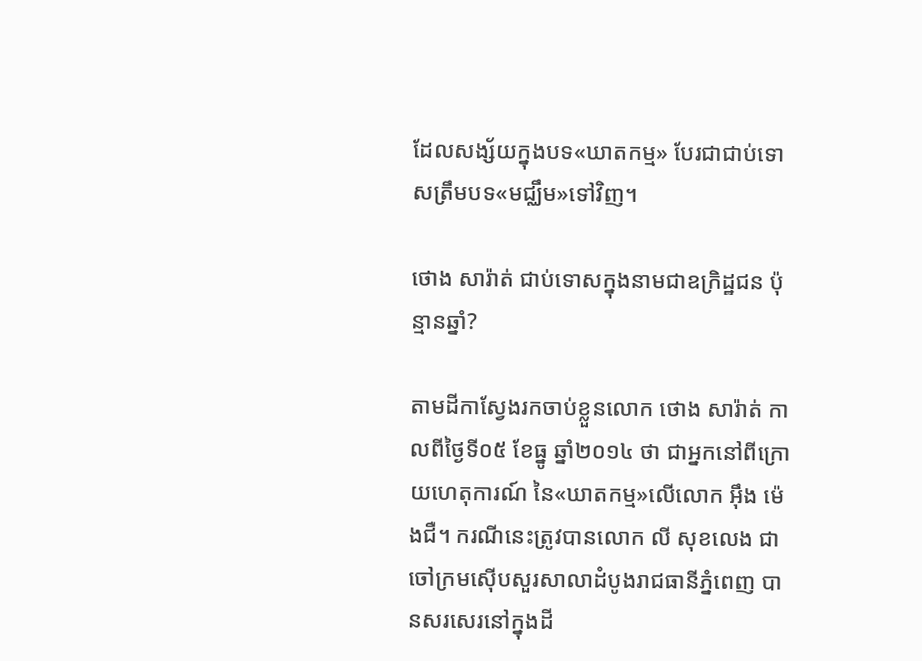ដែលសង្ស័យក្នុងបទ«ឃាតកម្ម» បែរជាជាប់ទោសត្រឹមបទ«មជ្ឈឹម»ទៅវិញ។

ថោង សារ៉ាត់ ជាប់ទោសក្នុងនាមជាឧក្រិដ្ឋជន ប៉ុន្មានឆ្នាំ?

តាមដីកាស្វែងរកចាប់ខ្លួនលោក ថោង សារ៉ាត់ កាលពីថ្ងៃទី០៥ ខែធ្នូ ឆ្នាំ២០១៤ ថា ជាអ្នកនៅពីក្រោយហេតុការណ៍ នៃ«ឃាតកម្ម»លើលោក អ៊ឹង ម៉េងជឺ។ ករណីនេះត្រូវបានលោក លី សុខលេង ជាចៅក្រមស៊ើបសួរសាលាដំបូងរាជធានីភ្នំពេញ បានសរសេរនៅក្នុងដី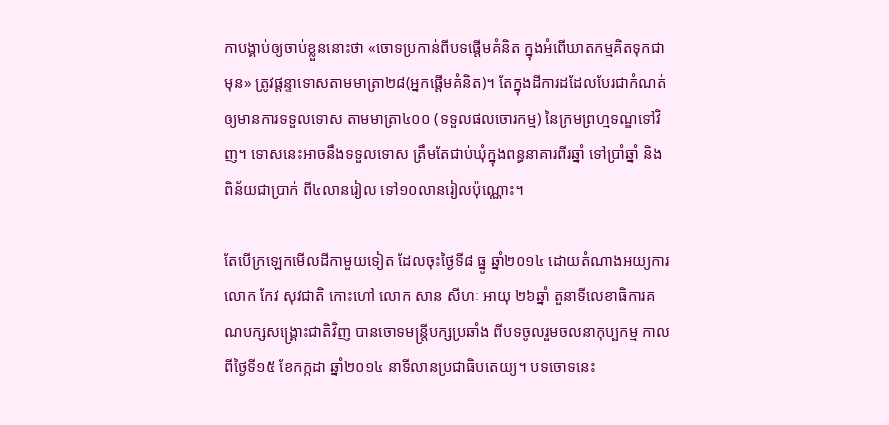កាបង្គាប់ឲ្យចាប់ខ្លួននោះថា «ចោទប្រកាន់ពីបទផ្តើមគំនិត ក្នុងអំពើឃាតកម្មគិតទុកជាមុន» ត្រូវផ្តន្ទាទោសតាមមាត្រា២៨(អ្នកផ្តើមគំនិត)។ តែក្នុងដីការដដែលបែរជាកំណត់ ឲ្យមានការទទួលទោស តាមមាត្រា៤០០ (ទទួលផលចោរកម្ម) នៃក្រមព្រហ្មទណ្ឌទៅវិញ។ ទោសនេះអាចនឹងទទួលទោស ត្រឹមតែជាប់ឃុំក្នុងពន្ធនាគារពីរឆ្នាំ ទៅប្រាំឆ្នាំ និងពិន័យជាប្រាក់ ពី៤លានរៀល ទៅ១០លានរៀលប៉ុណ្ណោះ។

តែបើក្រឡេកមើលដីកាមួយទៀត ដែលចុះថ្ងៃទី៨ ធ្នូ ឆ្នាំ២០១៤ ដោយតំណាងអយ្យការ លោក កែវ សុវជាតិ កោះហៅ លោក សាន សីហៈ អាយុ ២៦ឆ្នាំ តួនាទីលេខាធិការគណបក្សសង្គ្រោះជាតិវិញ បានចោទមន្ត្រីបក្សប្រឆាំង ពីបទចូលរួមចលនាកុប្បកម្ម កាលពីថ្ងៃទី១៥ ខែកក្កដា ឆ្នាំ២០១៤ នាទីលានប្រជាធិបតេយ្យ។ បទចោទនេះ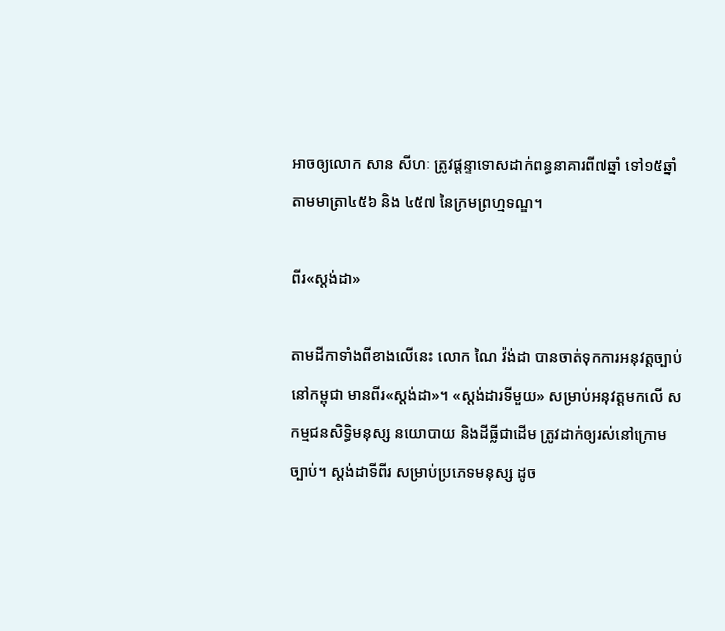អាចឲ្យលោក សាន សីហៈ ត្រូវផ្តន្ទាទោសដាក់ពន្ធនាគារពី៧ឆ្នាំ ទៅ១៥ឆ្នាំ តាមមាត្រា៤៥៦ និង ៤៥៧ នៃក្រមព្រហ្មទណ្ឌ។

ពីរ«ស្តង់ដា»

តាមដីកាទាំងពីខាងលើនេះ លោក ណៃ វ៉ង់ដា បានចាត់ទុកការអនុវត្តច្បាប់នៅកម្ពុជា មានពីរ«ស្តង់ដា»។ «ស្តង់ដារទីមួយ» សម្រាប់អនុវត្តមកលើ សកម្មជនសិទ្ធិមនុស្ស នយោបាយ និងដីធ្លីជាដើម ត្រូវដាក់ឲ្យរស់នៅក្រោមច្បាប់។ ស្តង់ដាទីពីរ សម្រាប់ប្រភេទមនុស្ស ដូច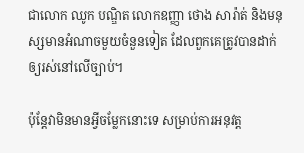ជាលោក ឈូក បណ្ឌិត លោកឧញ្ញា ថោង សារ៉ាត់ និងមនុស្សមានអំណាចមួយចំនួនទៀត ដែលពួកគេត្រូវបានដាក់ឲ្យរស់នៅលើច្បាប់។

ប៉ុន្តែវាមិនមានអ្វីចម្លែកនោះទេ សម្រាប់ការអនុវត្ត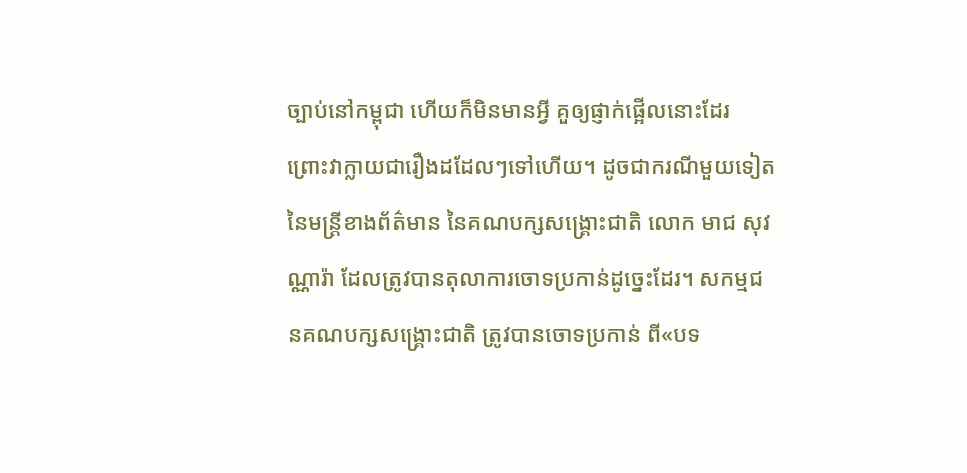ច្បាប់នៅកម្ពុជា ហើយក៏មិនមានអ្វី គួឲ្យផ្ញាក់ផ្អើលនោះដែរ ព្រោះវាក្លាយជារឿងដដែលៗទៅហើយ។ ដូចជាករណីមួយទៀត នៃមន្ត្រីខាងព័ត៌មាន នៃគណបក្សសង្គ្រោះជាតិ លោក មាជ សុវណ្ណារ៉ា ដែលត្រូវបានតុលាការចោទប្រកាន់ដូច្នេះដែរ។ សកម្មជនគណបក្សសង្គ្រោះជាតិ ត្រូវបានចោទប្រកាន់ ពី«បទ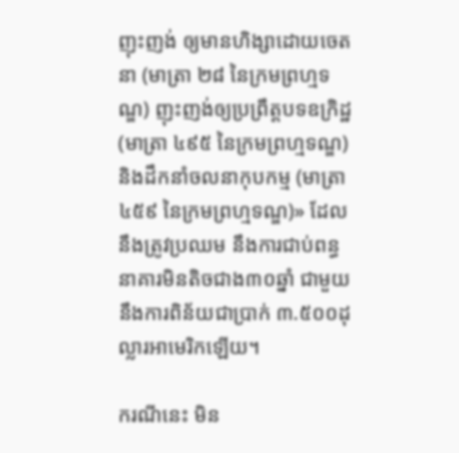ញុះញង់ ឲ្យមានហិង្សាដោយចេតនា (មាត្រា ២៨ នៃក្រមព្រហ្មទណ្ឌ) ញុះញង់ឲ្យប្រព្រឹត្តបទឧក្រិដ្ឋ (មាត្រា ៤៩៥ នៃក្រមព្រហ្មទណ្ឌ) និងដឹកនាំចលនាកុបកម្ម (មាត្រា ៤៥៩ នៃក្រមព្រហ្មទណ្ឌ)» ដែលនឹងត្រូវប្រឈម នឹងការជាប់ពន្ធនាគារមិនតិចជាង៣០ឆ្នាំ ជាមួយនឹងការពិន័យជាប្រាក់ ៣.៥០០ដុល្លារអាមេរិកឡើយ។

ករណីនេះ មិន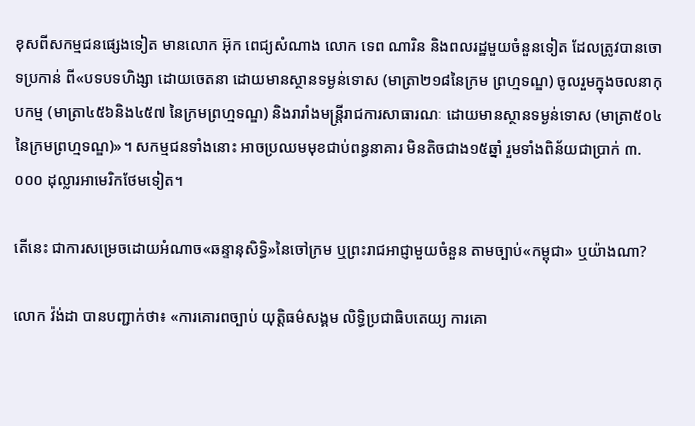ខុសពីសកម្មជនផ្សេងទៀត មានលោក អ៊ុក ពេជ្យសំណាង លោក ទេព ណារិន និងពលរដ្ឋមួយចំនួនទៀត ដែលត្រូវបានចោទប្រកាន់ ពី«បទបទហិង្សា ដោយចេតនា ដោយមានស្ថានទម្ងន់ទោស (មាត្រា២១៨នៃក្រម ព្រហ្មទណ្ឌ) ចូលរួមក្នុងចលនាកុបកម្ម (មាត្រា៤៥៦និង៤៥៧ នៃក្រមព្រហ្មទណ្ឌ) និងរារាំងមន្ត្រីរាជការសាធារណៈ ដោយមានស្ថានទម្ងន់ទោស (មាត្រា៥០៤ នៃក្រមព្រហ្មទណ្ឌ)»។ សកម្មជនទាំងនោះ អាចប្រឈមមុខជាប់ពន្ធនាគារ មិនតិចជាង១៥ឆ្នាំ រួមទាំងពិន័យជាប្រាក់ ៣.០០០ ដុល្លារអាមេរិកថែមទៀត។

តើនេះ ជាការសម្រេចដោយអំណាច«ឆន្ទានុសិទ្ធិ»នៃចៅក្រម ឬព្រះរាជអាជ្ញាមួយចំនួន តាមច្បាប់«កម្ពុជា» ឬយ៉ាងណា?

លោក វ៉ង់ដា បានបញ្ជាក់ថា៖ «ការគោរពច្បាប់ យុត្តិធម៌សង្គម លិទ្ធិប្រជាធិបតេយ្យ ការគោ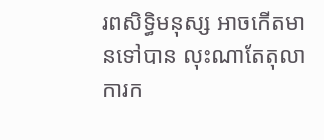រពសិទ្ធិមនុស្ស អាចកើតមានទៅបាន លុះណាតែតុលាការក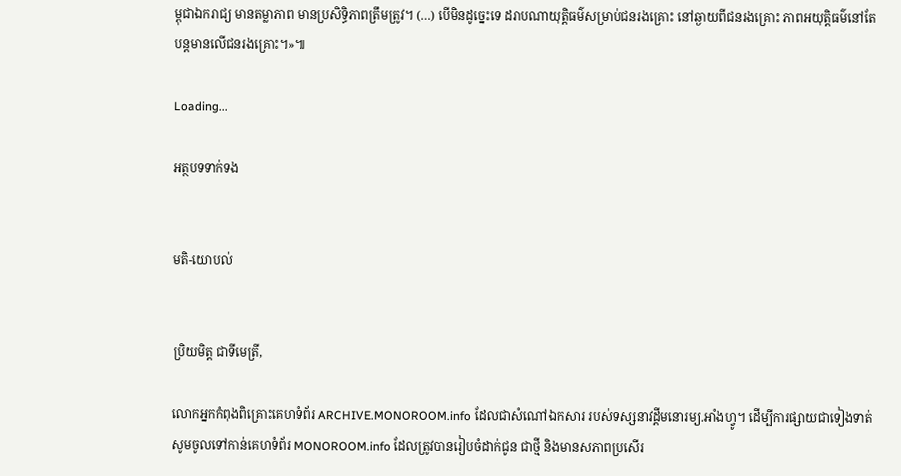ម្ពុជាឯករាជ្យ មានតម្លាភាព មានប្រសិទ្ធិភាពត្រឹមត្រូវ។ (…) បើមិនដូច្នេះទេ ដរាបណាយុត្តិធម៌សម្រាប់ជនរងគ្រោះ នៅឆ្ងាយពីជនរងគ្រោះ ភាពអយុត្តិធម៌នៅតែបន្តមានលើជនរងគ្រោះ។»៕

Loading...

អត្ថបទទាក់ទង


មតិ-យោបល់


ប្រិយមិត្ត ជាទីមេត្រី,

លោកអ្នកកំពុងពិគ្រោះគេហទំព័រ ARCHIVE.MONOROOM.info ដែលជាសំណៅឯកសារ របស់ទស្សនាវដ្ដីមនោរម្យ.អាំងហ្វូ។ ដើម្បីការផ្សាយជាទៀងទាត់ សូមចូលទៅកាន់គេហទំព័រ MONOROOM.info ដែលត្រូវបានរៀបចំដាក់ជូន ជាថ្មី និងមានសភាពប្រសើរ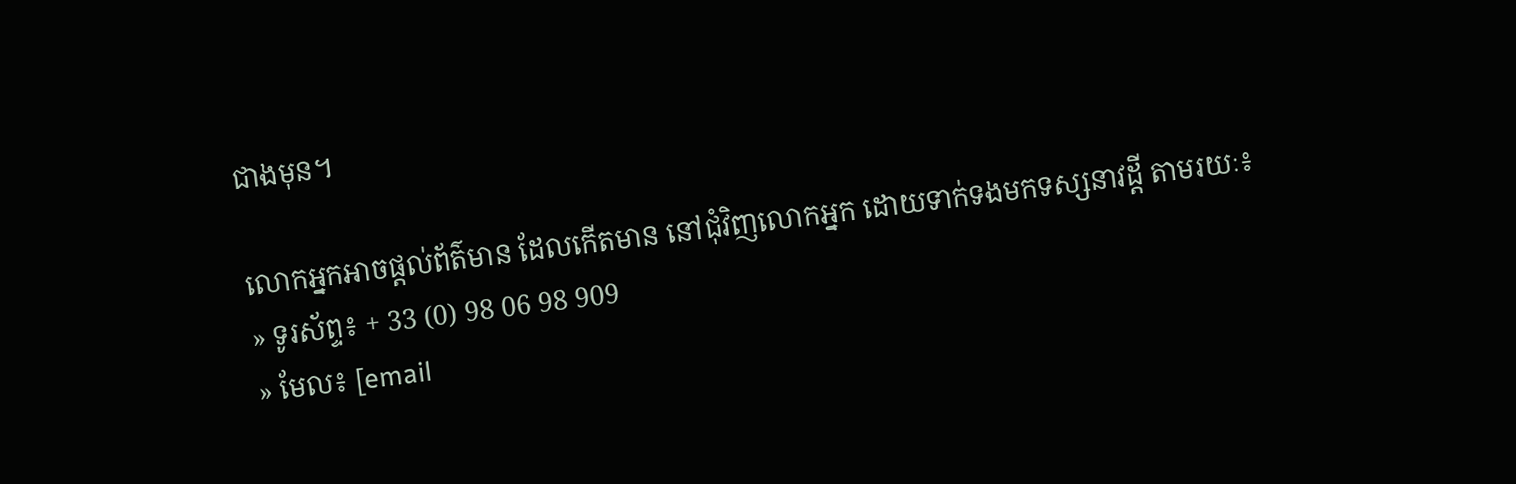ជាងមុន។

លោកអ្នកអាចផ្ដល់ព័ត៌មាន ដែលកើតមាន នៅជុំវិញលោកអ្នក ដោយទាក់ទងមកទស្សនាវដ្ដី តាមរយៈ៖
» ទូរស័ព្ទ៖ + 33 (0) 98 06 98 909
» មែល៖ [email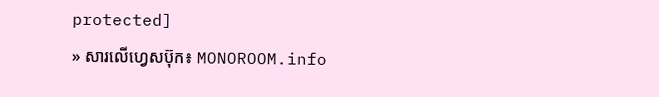protected]
» សារលើហ្វេសប៊ុក៖ MONOROOM.info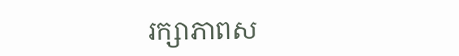រក្សាភាពស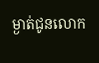ម្ងាត់ជូនលោក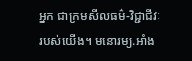អ្នក ជាក្រមសីលធម៌-វិជ្ជាជីវៈរបស់យើង។ មនោរម្យ.អាំង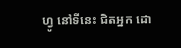ហ្វូ នៅទីនេះ ជិតអ្នក ដោ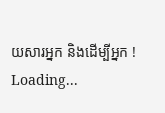យសារអ្នក និងដើម្បីអ្នក !
Loading...